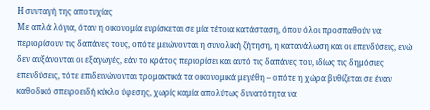Η συνταγή της αποτυχίας
Με απλά λόγια, όταν η οικονομία ευρίσκεται σε μία τέτοια κατάσταση, όπου όλοι προσπαθούν να περιορίσουν τις δαπάνες τους, οπότε μειώνονται η συνολική ζήτηση, η κατανάλωση και οι επενδύσεις, ενώ δεν αυξάνονται οι εξαγωγές, εάν το κράτος περιορίσει και αυτό τις δαπάνες του, ιδίως τις δημόσιες επενδύσεις, τότε επιδεινώνονται τρομακτικά τα οικονομικά μεγέθη – οπότε η χώρα βυθίζεται σε έναν καθοδικό σπειροειδή κύκλο ύφεσης, χωρίς καμία απολύτως δυνατότητα να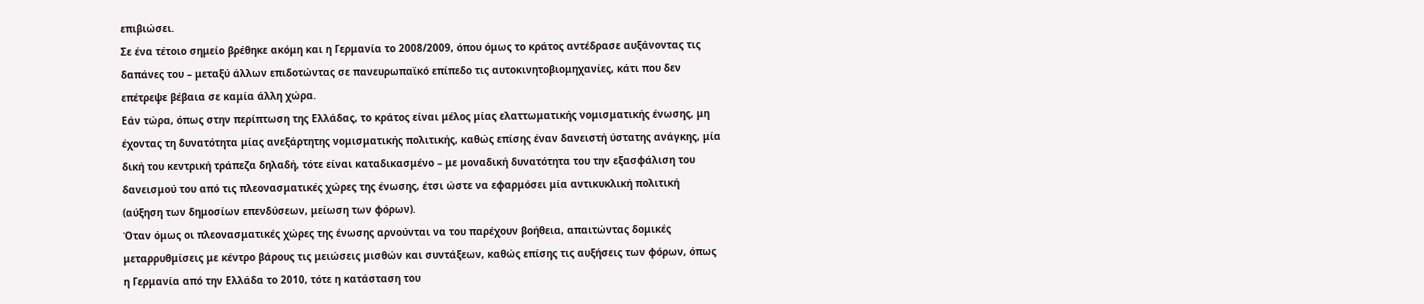επιβιώσει.
Σε ένα τέτοιο σημείο βρέθηκε ακόμη και η Γερμανία το 2008/2009, όπου όμως το κράτος αντέδρασε αυξάνοντας τις δαπάνες του – μεταξύ άλλων επιδοτώντας σε πανευρωπαϊκό επίπεδο τις αυτοκινητοβιομηχανίες, κάτι που δεν επέτρεψε βέβαια σε καμία άλλη χώρα.
Εάν τώρα, όπως στην περίπτωση της Ελλάδας, το κράτος είναι μέλος μίας ελαττωματικής νομισματικής ένωσης, μη έχοντας τη δυνατότητα μίας ανεξάρτητης νομισματικής πολιτικής, καθώς επίσης έναν δανειστή ύστατης ανάγκης, μία δική του κεντρική τράπεζα δηλαδή, τότε είναι καταδικασμένο – με μοναδική δυνατότητα του την εξασφάλιση του δανεισμού του από τις πλεονασματικές χώρες της ένωσης, έτσι ώστε να εφαρμόσει μία αντικυκλική πολιτική (αύξηση των δημοσίων επενδύσεων, μείωση των φόρων).
Όταν όμως οι πλεονασματικές χώρες της ένωσης αρνούνται να του παρέχουν βοήθεια, απαιτώντας δομικές μεταρρυθμίσεις με κέντρο βάρους τις μειώσεις μισθών και συντάξεων, καθώς επίσης τις αυξήσεις των φόρων, όπως η Γερμανία από την Ελλάδα το 2010, τότε η κατάσταση του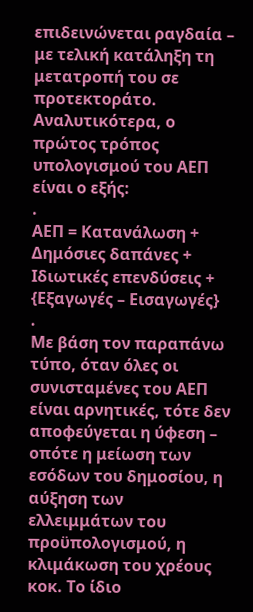επιδεινώνεται ραγδαία – με τελική κατάληξη τη μετατροπή του σε προτεκτοράτο. Αναλυτικότερα, ο πρώτος τρόπος υπολογισμού του ΑΕΠ είναι ο εξής:
.
ΑΕΠ = Κατανάλωση + Δημόσιες δαπάνες + Ιδιωτικές επενδύσεις + {Εξαγωγές – Εισαγωγές}
.
Με βάση τον παραπάνω τύπο, όταν όλες οι συνισταμένες του ΑΕΠ είναι αρνητικές, τότε δεν αποφεύγεται η ύφεση – οπότε η μείωση των εσόδων του δημοσίου, η αύξηση των ελλειμμάτων του προϋπολογισμού, η κλιμάκωση του χρέους κοκ. Το ίδιο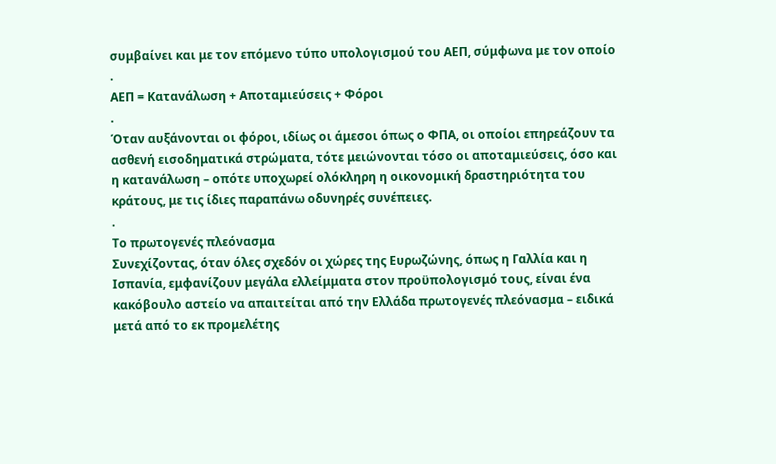συμβαίνει και με τον επόμενο τύπο υπολογισμού του ΑΕΠ, σύμφωνα με τον οποίο
.
ΑΕΠ = Κατανάλωση + Αποταμιεύσεις + Φόροι
.
Όταν αυξάνονται οι φόροι, ιδίως οι άμεσοι όπως ο ΦΠΑ, οι οποίοι επηρεάζουν τα ασθενή εισοδηματικά στρώματα, τότε μειώνονται τόσο οι αποταμιεύσεις, όσο και η κατανάλωση – οπότε υποχωρεί ολόκληρη η οικονομική δραστηριότητα του κράτους, με τις ίδιες παραπάνω οδυνηρές συνέπειες.
.
Το πρωτογενές πλεόνασμα
Συνεχίζοντας, όταν όλες σχεδόν οι χώρες της Ευρωζώνης, όπως η Γαλλία και η Ισπανία, εμφανίζουν μεγάλα ελλείμματα στον προϋπολογισμό τους, είναι ένα κακόβουλο αστείο να απαιτείται από την Ελλάδα πρωτογενές πλεόνασμα – ειδικά μετά από το εκ προμελέτης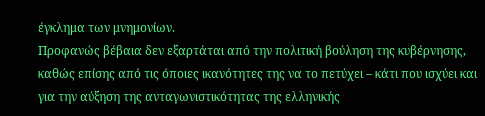έγκλημα των μνημονίων.
Προφανώς βέβαια δεν εξαρτάται από την πολιτική βούληση της κυβέρνησης, καθώς επίσης από τις όποιες ικανότητες της να το πετύχει – κάτι που ισχύει και για την αύξηση της ανταγωνιστικότητας της ελληνικής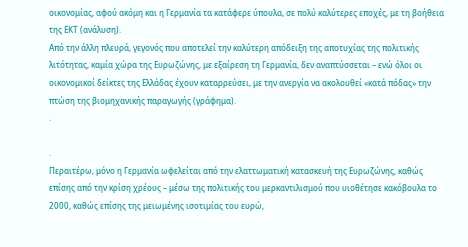οικονομίας, αφού ακόμη και η Γερμανία τα κατάφερε ύπουλα, σε πολύ καλύτερες εποχές, με τη βοήθεια της ΕΚΤ (ανάλυση).
Από την άλλη πλευρά, γεγονός που αποτελεί την καλύτερη απόδειξη της αποτυχίας της πολιτικής λιτότητας, καμία χώρα της Ευρωζώνης, με εξαίρεση τη Γερμανία, δεν αναπτύσσεται – ενώ όλοι οι οικονομικοί δείκτες της Ελλάδας έχουν καταρρεύσει, με την ανεργία να ακολουθεί «κατά πόδας» την πτώση της βιομηχανικής παραγωγής (γράφημα).
.

.
Περαιτέρω, μόνο η Γερμανία ωφελείται από την ελαττωματική κατασκευή της Ευρωζώνης, καθώς επίσης από την κρίση χρέους – μέσω της πολιτικής του μερκαντιλισμού που υιοθέτησε κακόβουλα το 2000, καθώς επίσης της μειωμένης ισοτιμίας του ευρώ,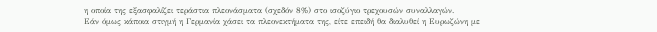η οποία της εξασφαλίζει τεράστια πλεονάσματα (σχεδόν 8%) στο ισοζύγιο τρεχουσών συναλλαγών.
Εάν όμως κάποια στιγμή η Γερμανία χάσει τα πλεονεκτήματα της, είτε επειδή θα διαλυθεί η Ευρωζώνη με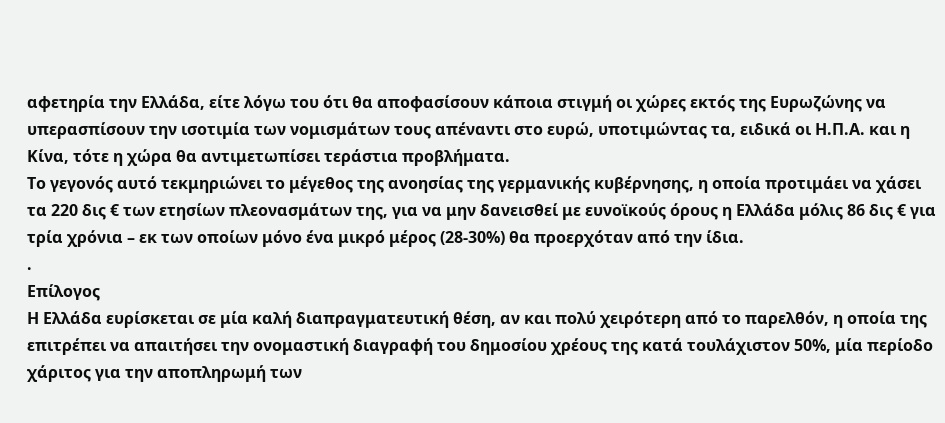αφετηρία την Ελλάδα, είτε λόγω του ότι θα αποφασίσουν κάποια στιγμή οι χώρες εκτός της Ευρωζώνης να υπερασπίσουν την ισοτιμία των νομισμάτων τους απέναντι στο ευρώ, υποτιμώντας τα, ειδικά οι Η.Π.Α. και η Κίνα, τότε η χώρα θα αντιμετωπίσει τεράστια προβλήματα.
Το γεγονός αυτό τεκμηριώνει το μέγεθος της ανοησίας της γερμανικής κυβέρνησης, η οποία προτιμάει να χάσει τα 220 δις € των ετησίων πλεονασμάτων της, για να μην δανεισθεί με ευνοϊκούς όρους η Ελλάδα μόλις 86 δις € για τρία χρόνια – εκ των οποίων μόνο ένα μικρό μέρος (28-30%) θα προερχόταν από την ίδια.
.
Επίλογος
Η Ελλάδα ευρίσκεται σε μία καλή διαπραγματευτική θέση, αν και πολύ χειρότερη από το παρελθόν, η οποία της επιτρέπει να απαιτήσει την ονομαστική διαγραφή του δημοσίου χρέους της κατά τουλάχιστον 50%, μία περίοδο χάριτος για την αποπληρωμή των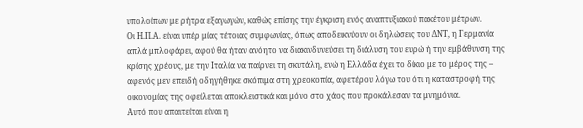υπολοίπων με ρήτρα εξαγωγών, καθώς επίσης την έγκριση ενός αναπτυξιακού πακέτου μέτρων.
Οι Η.Π.Α. είναι υπέρ μίας τέτοιας συμφωνίας, όπως αποδεικνύουν οι δηλώσεις του ΔΝΤ, η Γερμανία απλά μπλοφάρει, αφού θα ήταν ανόητο να διακινδυνεύσει τη διάλυση του ευρώ ή την εμβάθυνση της κρίσης χρέους, με την Ιταλία να παίρνει τη σκυτάλη, ενώ η Ελλάδα έχει το δίκιο με το μέρος της – αφενός μεν επειδή οδηγήθηκε σκόπιμα στη χρεοκοπία, αφετέρου λόγω του ότι η καταστροφή της οικονομίας της οφείλεται αποκλειστικά και μόνο στο χάος που προκάλεσαν τα μνημόνια.
Αυτό που απαιτείται είναι η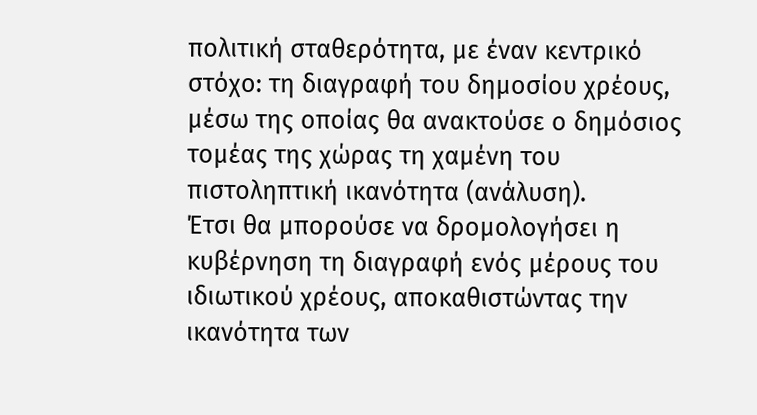πολιτική σταθερότητα, με έναν κεντρικό στόχο: τη διαγραφή του δημοσίου χρέους, μέσω της οποίας θα ανακτούσε ο δημόσιος τομέας της χώρας τη χαμένη του πιστοληπτική ικανότητα (ανάλυση).
Έτσι θα μπορούσε να δρομολογήσει η κυβέρνηση τη διαγραφή ενός μέρους του ιδιωτικού χρέους, αποκαθιστώντας την ικανότητα των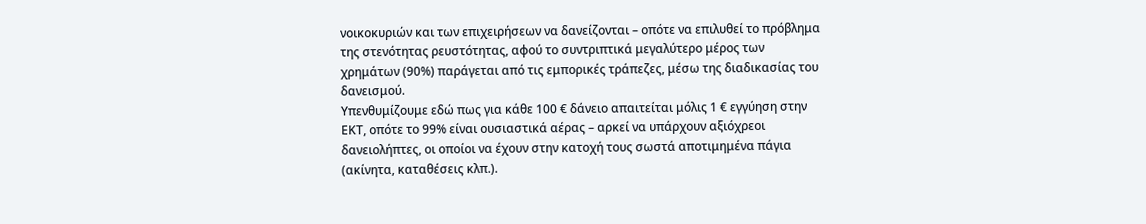νοικοκυριών και των επιχειρήσεων να δανείζονται – οπότε να επιλυθεί το πρόβλημα της στενότητας ρευστότητας, αφού το συντριπτικά μεγαλύτερο μέρος των χρημάτων (90%) παράγεται από τις εμπορικές τράπεζες, μέσω της διαδικασίας του δανεισμού.
Υπενθυμίζουμε εδώ πως για κάθε 100 € δάνειο απαιτείται μόλις 1 € εγγύηση στην ΕΚΤ, οπότε το 99% είναι ουσιαστικά αέρας – αρκεί να υπάρχουν αξιόχρεοι δανειολήπτες, οι οποίοι να έχουν στην κατοχή τους σωστά αποτιμημένα πάγια (ακίνητα, καταθέσεις κλπ.).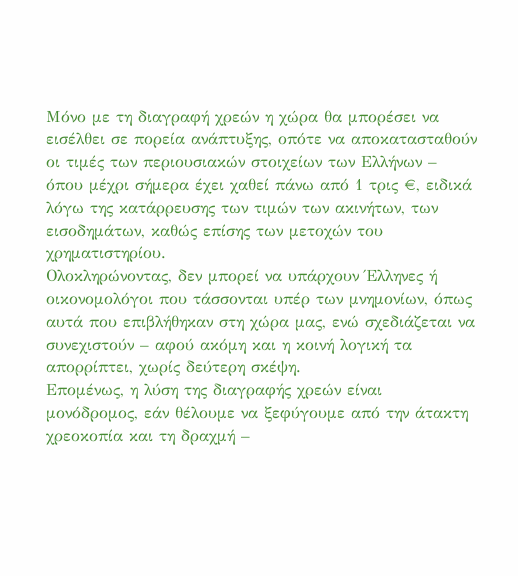Μόνο με τη διαγραφή χρεών η χώρα θα μπορέσει να εισέλθει σε πορεία ανάπτυξης, οπότε να αποκατασταθούν οι τιμές των περιουσιακών στοιχείων των Ελλήνων – όπου μέχρι σήμερα έχει χαθεί πάνω από 1 τρις €, ειδικά λόγω της κατάρρευσης των τιμών των ακινήτων, των εισοδημάτων, καθώς επίσης των μετοχών του χρηματιστηρίου.
Ολοκληρώνοντας, δεν μπορεί να υπάρχουν Έλληνες ή οικονομολόγοι που τάσσονται υπέρ των μνημονίων, όπως αυτά που επιβλήθηκαν στη χώρα μας, ενώ σχεδιάζεται να συνεχιστούν – αφού ακόμη και η κοινή λογική τα απορρίπτει, χωρίς δεύτερη σκέψη.
Επομένως, η λύση της διαγραφής χρεών είναι μονόδρομος, εάν θέλουμε να ξεφύγουμε από την άτακτη χρεοκοπία και τη δραχμή –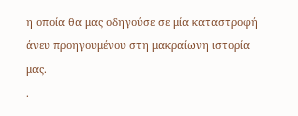η οποία θα μας οδηγούσε σε μία καταστροφή άνευ προηγουμένου στη μακραίωνη ιστορία μας.
.